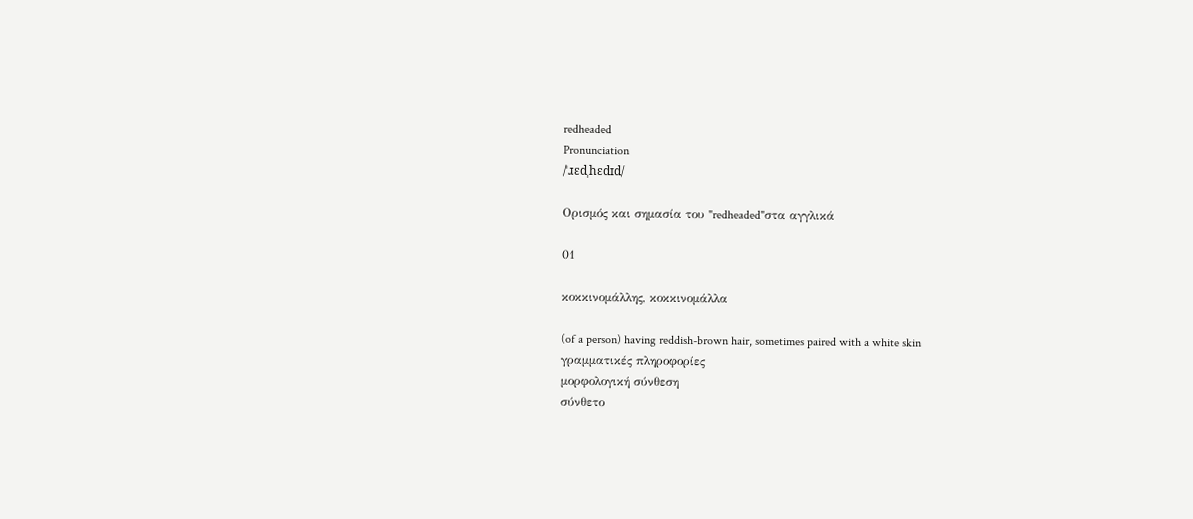redheaded
Pronunciation
/ˈɹɛdˌhɛdɪd/

Ορισμός και σημασία του "redheaded"στα αγγλικά

01

κοκκινομάλλης, κοκκινομάλλα

(of a person) having reddish-brown hair, sometimes paired with a white skin
γραμματικές πληροφορίες
μορφολογική σύνθεση
σύνθετο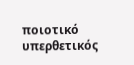ποιοτικό
υπερθετικός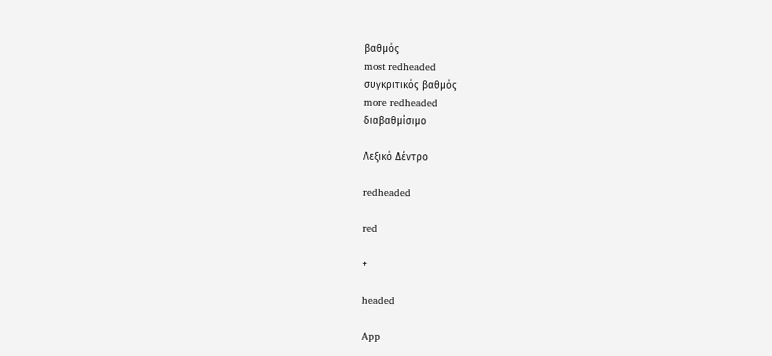βαθμός
most redheaded
συγκριτικός βαθμός
more redheaded
διαβαθμίσιμο

Λεξικό Δέντρο

redheaded

red

+

headed

App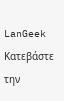LanGeek
Κατεβάστε την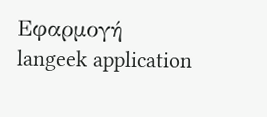Εφαρμογή
langeek application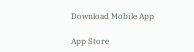Download Mobile App

App Store